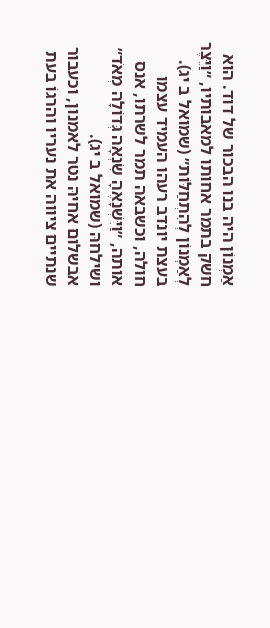אַמְנוֹן היה בנו הבכור של דוד. הוא חשק בתמר אחותו למאבותיו, ״וַיֵּצֶר לְאַמְנוֹן לְהִתְחַלּוֹת״ (שמואל ב יג).
בעצת יונדב רעהו העמיד עצמו חולה, וכשבאה תמר לשרתו, אנס אותה, ״וַיִּשְׁנָאֶהָ שִׂנְאָה גְּדוֹלָה מְאֹד״ ושילחהּ (שמואל ב יג).
אבשלום אחיהּ נטר לאמנון, וכעבור שנתיים ציווה את נעריו והרגוֹ בעת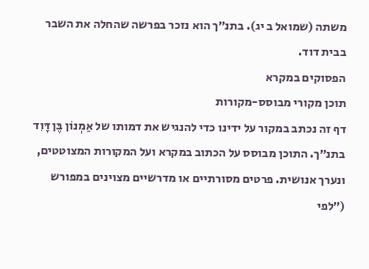משתה (שמואל ב יג). בתנ״ך הוא נזכר בפרשה שהחלה את השבר בבית דוד.
הפסוקים במקרא
תוכן מקורי מבוסס-מקורות
דף זה נכתב במקור על ידינו כדי להנגיש את דמותו של אַמְנוֹן בֶּן דָּוִד בתנ״ך. התוכן מבוסס על הכתוב במקרא ועל המקורות המצוטטים, ונערך אנושית. פרטים מסורתיים או מדרשיים מצוינים במפורש (״לפי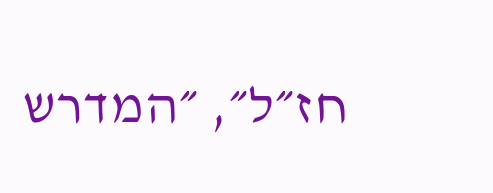חז״ל״, ״המדרש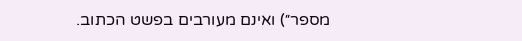מספר״) ואינם מעורבים בפשט הכתוב.